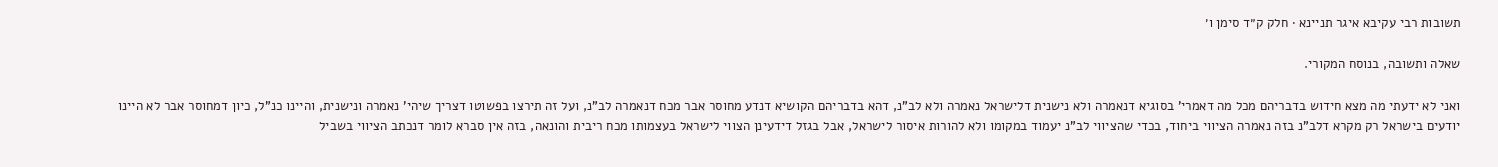תשובות רבי עקיבא איגר תניינא · חלק ק״ד סימן ו׳

שאלה ותשובה, בנוסח המקורי.

ואני לא ידעתי מה מצא חידוש בדבריהם מכל מה דאמרי' בסוגיא דנאמרה ולא נישנית דלישראל נאמרה ולא לב"נ, דהא בדבריהם הקושיא דנדע מחוסר אבר מכח דנאמרה לב"נ, ועל זה תירצו בפשוטו דצריך שיהי' נאמרה ונישנית, והיינו כנ"ל, כיון דמחוסר אבר לא היינו יודעים בישראל רק מקרא דלב"נ בזה נאמרה הציווי ביחוד, בכדי שהציווי לב"נ יעמוד במקומו ולא להורות איסור לישראל, אבל בגזל דידעינן הצווי לישראל בעצמותו מכח ריבית והונאה, בזה אין סברא לומר דנכתב הציווי בשביל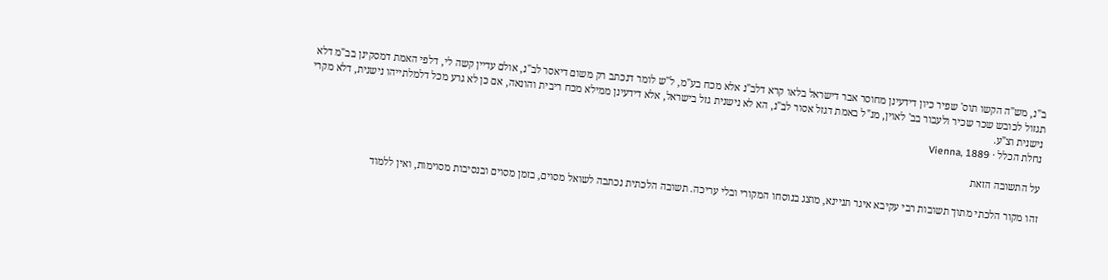ב"נ, מש"ה הקשו תוס' שפיר כיון דידעינן מחוסר אבר דישראל בלאו קרא דלב"נ אלא מכח בע"מ, ל"ש לומר דנכתב רק משום דיאסר לב"נ, אולם עדיין קשה לי, דלפי האמת דמסקינן בב"מ דלא תגזול לכובש שכר שכיר ולעבור בב' לאוין, מנ"ל באמת דגזל אסור לב"נ, הא לא נישנית גזל בישראל, אלא דידעינן ממילא מכח ריבית והונאה, אם כן לא גרע מכל דלמלתייהו נישנית, דלא מקרי נישנית וצ"ע.
נחלת הכלל · Vienna, 1889

על התשובה הזאת

זהו מקור הלכתי מתוך תשובות רבי עקיבא איגר תניינא, מוצג בנוסחו המקורי ובלי עריכה. תשובה הלכתית נכתבה לשואל מסוים, בזמן מסוים ובנסיבות מסוימות, ואין ללמוד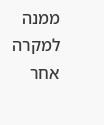ממנה למקרה אחר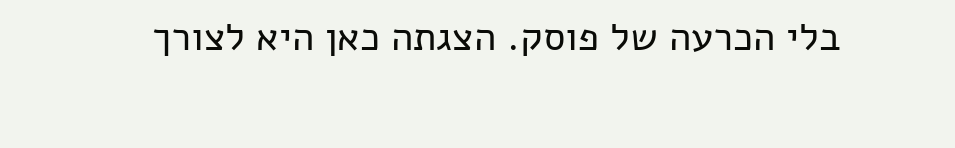בלי הכרעה של פוסק. הצגתה כאן היא לצורך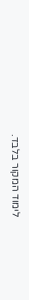לימוד המקור בלבד.